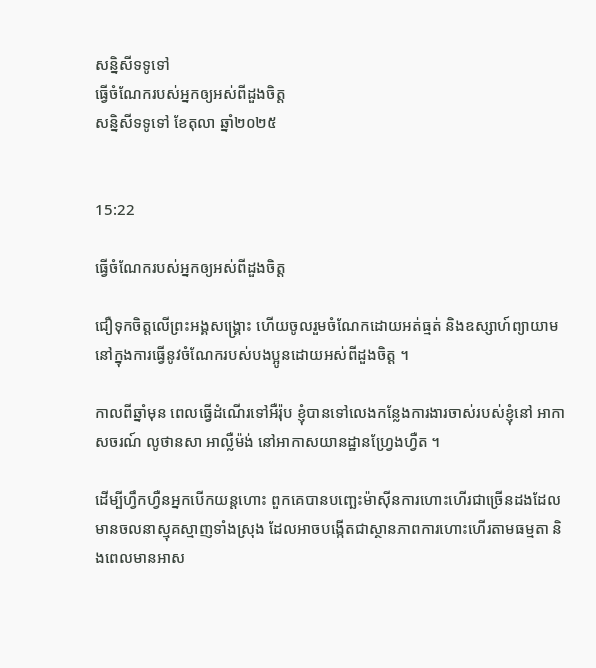សន្និសីទទូទៅ
ធ្វើចំណែករបស់អ្នកឲ្យអស់ពីដួងចិត្ត
សន្និសីទទូទៅ ខែតុលា ឆ្នាំ២០២៥


15:22

ធ្វើចំណែករបស់អ្នកឲ្យអស់ពីដួងចិត្ត

ជឿទុកចិត្តលើព្រះអង្គសង្គ្រោះ ហើយចូលរួមចំណែកដោយអត់ធ្មត់ និងឧស្សាហ៍ព្យាយាម នៅក្នុងការធ្វើនូវចំណែករបស់បងប្អូនដោយអស់ពីដួងចិត្ត ។

កាលពីឆ្នាំមុន ពេលធ្វើដំណើរទៅអឺរ៉ុប ខ្ញុំបានទៅលេងកន្លែងការងារចាស់របស់ខ្ញុំនៅ អាកាសចរណ៍ លូថានសា អាល្លឺម៉ង់ នៅអាកាសយានដ្ឋានហ្វ្រែងហ្វឺត ។

ដើម្បីហ្វឹកហ្វឺនអ្នកបើកយន្ដហោះ ពួកគេបានបញ្ឆេះម៉ាស៊ីនការហោះហើរជាច្រើនដងដែលមានចលនាស្មុគស្មាញទាំងស្រុង ដែលអាចបង្កើតជាស្ថានភាពការហោះហើរតាមធម្មតា និងពេលមានអាស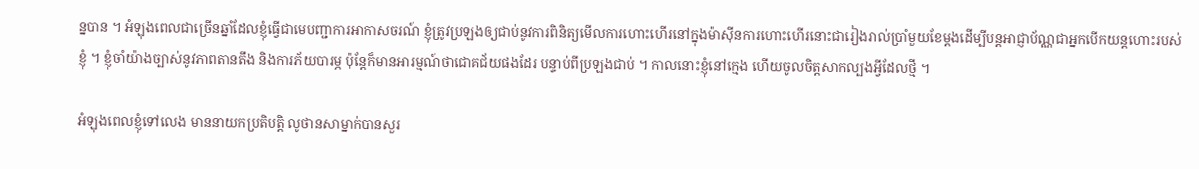ន្នបាន ។ អំឡុងពេលជាច្រើនឆ្នាំដែលខ្ញុំធ្វើជាមេបញ្ជាការអាកាសចរណ៍ ខ្ញុំត្រូវប្រឡងឲ្យជាប់នូវការពិនិត្យមើលការហោះហើរនៅក្នុងម៉ាស៊ីនការហោះហើរនោះជារៀងរាល់ប្រាំមួយខែម្ដងដើម្បីបន្ដអាជ្ញាប័ណ្ណជាអ្នកបើកយន្ដហោះរបស់ខ្ញុំ ។ ខ្ញុំចាំយ៉ាងច្បាស់នូវភាពតានតឹង និងការភ័យបារម្ភ ប៉ុន្តែក៏មានអារម្មណ៍ថាជោគជ័យផងដែរ បន្ទាប់ពីប្រឡងជាប់ ។ កាលនោះខ្ញុំនៅក្មេង ហើយចូលចិត្តសាកល្បងអ្វីដែលថ្មី ។

អំឡុងពេលខ្ញុំទៅលេង មាននាយកប្រតិបត្តិ លូថានសាម្នាក់បានសួរ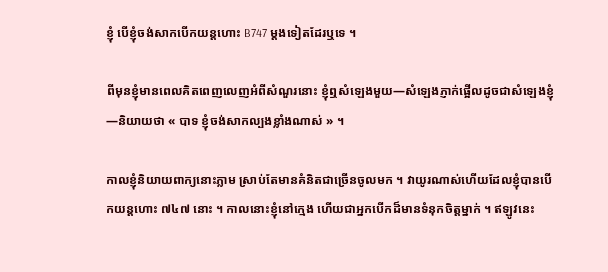ខ្ញុំ បើខ្ញុំចង់សាកបើកយន្ដហោះ B747 ម្ដងទៀតដែរឬទេ ។

ពីមុនខ្ញុំមានពេលគិតពេញលេញអំពីសំណួរនោះ ខ្ញុំឮសំឡេងមួយ—សំឡេងភ្ញាក់ផ្អើលដូចជាសំឡេងខ្ញុំ—និយាយថា « បាទ ខ្ញុំចង់សាកល្បងខ្លាំងណាស់ » ។

កាលខ្ញុំនិយាយពាក្យនោះភ្លាម ស្រាប់តែមានគំនិតជាច្រើនចូលមក ។ វាយូរណាស់ហើយដែលខ្ញុំបានបើកយន្ដហោះ ៧៤៧ នោះ ។ កាលនោះខ្ញុំនៅក្មេង ហើយជាអ្នកបើកដ៏មានទំនុកចិត្តម្នាក់ ។ ឥឡូវនេះ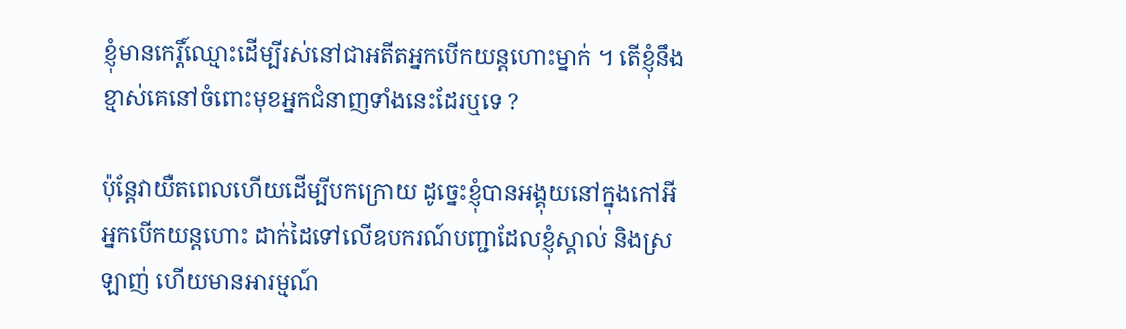ខ្ញុំមានកេរ្តិ៍ឈ្មោះដើម្បីរស់នៅជាអតីតអ្នកបើកយន្តហោះម្នាក់ ។ តើខ្ញុំនឹងខ្មាស់គេនៅចំពោះមុខអ្នកជំនាញទាំងនេះដែរឬទេ ?

ប៉ុន្តែវាយឺតពេលហើយដើម្បីបកក្រោយ ដូច្នេះខ្ញុំបានអង្គុយនៅក្នុងកៅអីអ្នកបើកយន្ដហោះ ដាក់ដៃទៅលើឧបករណ៍បញ្ជាដែលខ្ញុំស្គាល់ និងស្រឡាញ់ ហើយមានអារម្មណ៍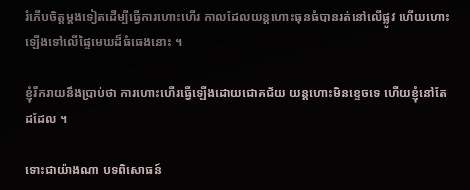រំភើបចិត្តម្ដងទៀតដើម្បីធ្វើការហោះហើរ កាលដែលយន្ដហោះធុនធំបានរត់នៅលើផ្លូវ ហើយហោះឡើងទៅលើផ្ទៃមេឃដ៏ធំធេងនោះ ។

ខ្ញុំរីករាយនឹងប្រាប់ថា ការហោះហើរធ្វើឡើងដោយជោគជ័យ យន្ដហោះមិនខ្ទេចទេ ហើយខ្ញុំនៅតែដដែល ។

ទោះជាយ៉ាងណា បទពិសោធន៍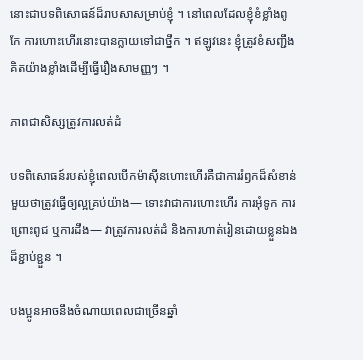នោះជាបទពិសោធន៍ដ៏រាបសាសម្រាប់ខ្ញុំ ។ នៅពេលដែលខ្ញុំខំខ្លាំងពូកែ ការហោះហើរនោះបានក្លាយទៅជាថ្នឹក ។ ឥឡូវនេះ ខ្ញុំត្រូវខំសញ្ជឹងគិតយ៉ាងខ្លាំងដើម្បីធ្វើរឿងសាមញ្ញៗ ។

ភាពជាសិស្សត្រូវការលត់ដំ

បទពិសោធន៍របស់ខ្ញុំពេលបើកម៉ាស៊ីនហោះហើរគឺជាការរំឭកដ៏សំខាន់មួយថាត្រូវធ្វើឲ្យល្អគ្រប់យ៉ាង— ទោះវាជាការហោះហើរ ការអុំទូក ការព្រោះពូជ ឬការដឹង— វាត្រូវការលត់ដំ និងការហាត់រៀនដោយខ្លួនឯងដ៏ខ្ជាប់ខ្ជួន ។

បងប្អូនអាចនឹងចំណាយពេលជាច្រើនឆ្នាំ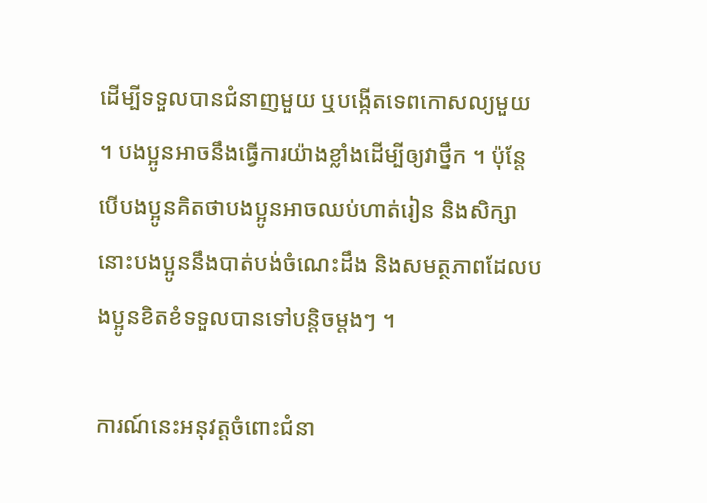ដើម្បីទទួលបានជំនាញមួយ ឬបង្កើតទេពកោសល្យមួយ ។ បងប្អូនអាចនឹងធ្វើការយ៉ាងខ្លាំងដើម្បីឲ្យវាថ្នឹក ។ ប៉ុន្តែបើបងប្អូនគិតថាបងប្អូនអាចឈប់ហាត់រៀន និងសិក្សា នោះបងប្អូននឹងបាត់បង់ចំណេះដឹង និងសមត្ថភាពដែលបងប្អូនខិតខំទទួលបានទៅបន្ដិចម្ដងៗ ។

ការណ៍នេះអនុវត្តចំពោះជំនា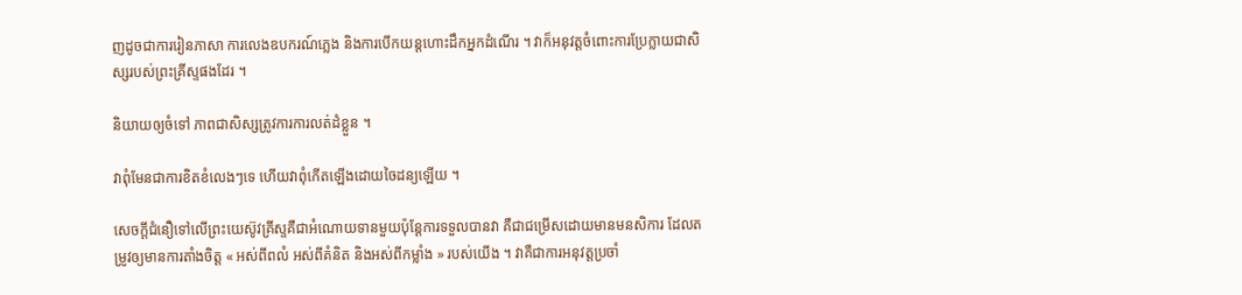ញដូចជាការរៀនភាសា ការលេងឧបករណ៍ភ្លេង និងការបើកយន្ដហោះដឹកអ្នកដំណើរ ។ វាក៏អនុវត្តចំពោះការប្រែក្លាយជាសិស្សរបស់ព្រះគ្រីស្ទផងដែរ ។

និយាយឲ្យចំទៅ ភាពជាសិស្សត្រូវការការលត់ដំខ្លួន ។

វាពុំមែនជាការខិតខំលេងៗទេ ហើយវាពុំកើតឡើងដោយចៃដន្យឡើយ ។

សេចក្ដីជំនឿទៅលើព្រះយេស៊ូវគ្រីស្ទគឺជាអំណោយទានមួយប៉ុន្តែការទទួលបានវា គឺជាជម្រើសដោយមានមនសិការ ដែលតម្រូវឲ្យមានការតាំងចិត្ត « អស់ពីពលំ អស់ពីគំនិត និងអស់ពីកម្លាំង » របស់យើង ។ វាគឺជាការអនុវត្តប្រចាំ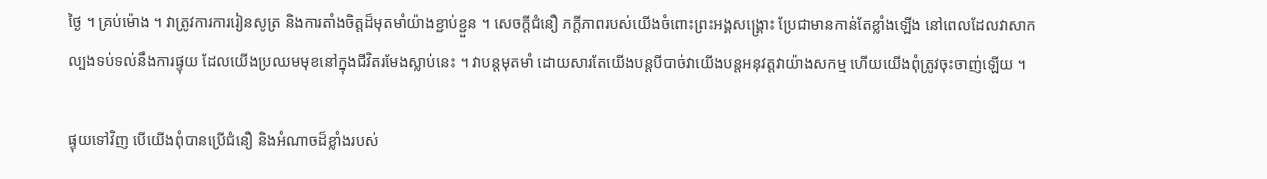ថ្ងៃ ។ គ្រប់ម៉ោង ។ វាត្រូវការការរៀនសូត្រ និងការតាំងចិត្តដ៏មុតមាំយ៉ាងខ្ជាប់ខ្ជួន ។ សេចក្តីជំនឿ ភក្ដីភាពរបស់យើងចំពោះព្រះអង្គសង្គ្រោះ ប្រែជាមានកាន់តែខ្លាំងឡើង នៅពេលដែលវាសាកល្បងទប់ទល់នឹងការផ្ទុយ ដែលយើងប្រឈមមុខនៅក្នុងជីវិតរមែងស្លាប់នេះ ។ វាបន្ដមុតមាំ ដោយសារតែយើងបន្ដបីបាច់វាយើងបន្ដអនុវត្តវាយ៉ាងសកម្ម ហើយយើងពុំត្រូវចុះចាញ់ឡើយ ។

ផ្ទុយទៅវិញ បើយើងពុំបានប្រើជំនឿ និងអំណាចដ៏ខ្លាំងរបស់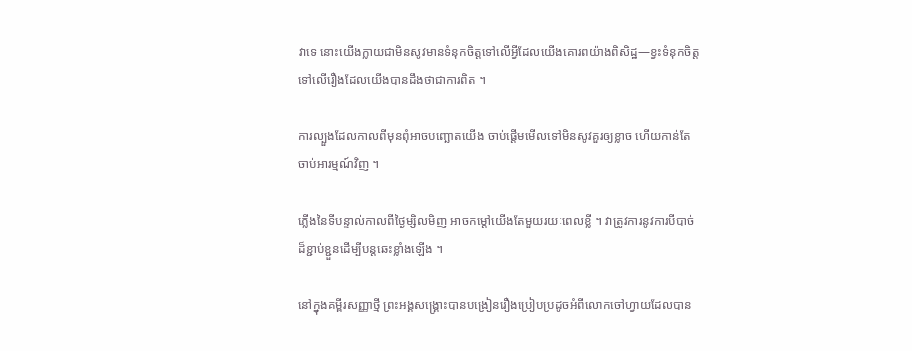វាទេ នោះយើងក្លាយជាមិនសូវមានទំនុកចិត្តទៅលើអ្វីដែលយើងគោរពយ៉ាងពិសិដ្ឋ—ខ្វះទំនុកចិត្តទៅលើរឿងដែលយើងបានដឹងថាជាការពិត ។

ការល្បួងដែលកាលពីមុនពុំអាចបញ្ឆោតយើង ចាប់ផ្ដើមមើលទៅមិនសូវគួរឲ្យខ្លាច ហើយកាន់តែចាប់អារម្មណ៍វិញ ។

ភ្លើងនៃទីបន្ទាល់កាលពីថ្ងៃម្សិលមិញ អាចកម្ដៅយើងតែមួយរយៈពេលខ្លី ។ វាត្រូវការនូវការបីបាច់ដ៏ខ្ជាប់ខ្ជួនដើម្បីបន្ដឆេះខ្លាំងឡើង ។

នៅក្នុងគម្ពីរសញ្ញាថ្មី ព្រះអង្គសង្គ្រោះបានបង្រៀនរឿងប្រៀបប្រដូចអំពីលោកចៅហ្វាយដែលបាន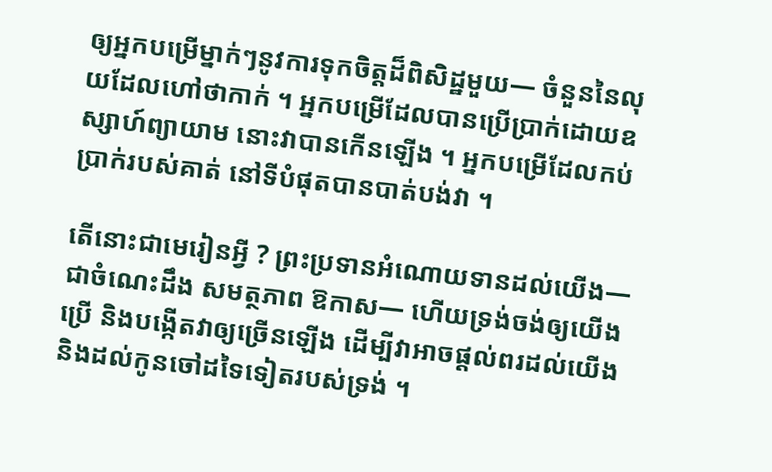ឲ្យអ្នកបម្រើម្នាក់ៗនូវការទុកចិត្តដ៏ពិសិដ្ឋមួយ— ចំនួននៃលុយដែលហៅថាកាក់ ។ អ្នកបម្រើដែលបានប្រើប្រាក់ដោយឧស្សាហ៍ព្យាយាម នោះវាបានកើនឡើង ។ អ្នកបម្រើដែលកប់ប្រាក់របស់គាត់ នៅទីបំផុតបានបាត់បង់វា ។

តើនោះជាមេរៀនអ្វី ? ព្រះប្រទានអំណោយទានដល់យើង—ជាចំណេះដឹង សមត្ថភាព ឱកាស— ហើយទ្រង់ចង់ឲ្យយើងប្រើ និងបង្កើតវាឲ្យច្រើនឡើង ដើម្បីវាអាចផ្តល់ពរដល់យើង និងដល់កូនចៅដទៃទៀតរបស់ទ្រង់ ។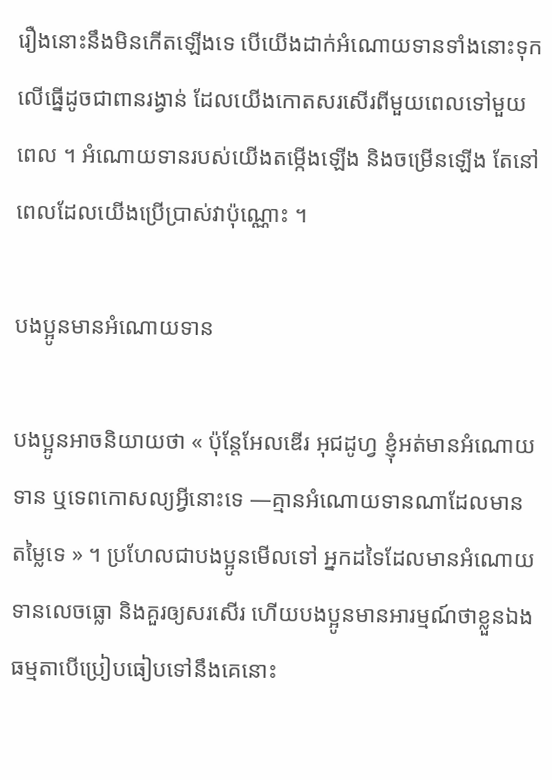រឿងនោះនឹងមិនកើតឡើងទេ បើយើងដាក់អំណោយទានទាំងនោះទុកលើធ្នើដូចជាពានរង្វាន់ ដែលយើងកោតសរសើរពីមួយពេលទៅមួយពេល ។ អំណោយទានរបស់យើងតម្កើងឡើង និងចម្រើនឡើង តែនៅពេលដែលយើងប្រើប្រាស់វាប៉ុណ្ណោះ ។

បងប្អូនមានអំណោយទាន

បងប្អូនអាចនិយាយថា « ប៉ុន្តែអែលឌើរ អុជដូហ្វ ខ្ញុំអត់មានអំណោយទាន ឬទេពកោសល្យអ្វីនោះទេ —គ្មានអំណោយទានណាដែលមានតម្លៃទេ » ។ ប្រហែលជាបងប្អូនមើលទៅ អ្នកដទៃដែលមានអំណោយទានលេចធ្លោ និងគួរឲ្យសរសើរ ហើយបងប្អូនមានអារម្មណ៍ថាខ្លួនឯងធម្មតាបើប្រៀបធៀបទៅនឹងគេនោះ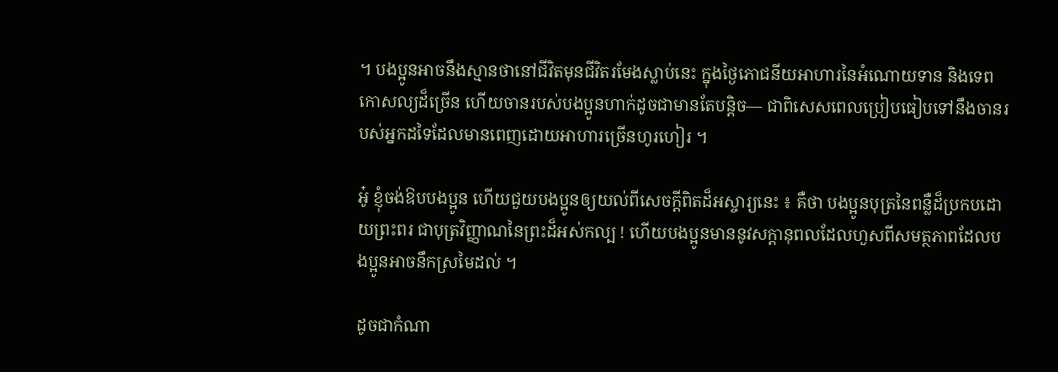។ បងប្អូនអាចនឹងស្មានថានៅជីវិតមុនជីវិតរមែងស្លាប់នេះ ក្នុងថ្ងៃភោជនីយអាហារនៃអំណោយទាន និងទេពកោសល្យដ៏ច្រើន ហើយចានរបស់បងប្អូនហាក់ដូចជាមានតែបន្ដិច— ជាពិសេសពេលប្រៀបធៀបទៅនឹងចានរបស់អ្នកដទៃដែលមានពេញដោយអាហារច្រើនហូរហៀរ ។

អូ៎ ខ្ញុំចង់ឱបបងប្អូន ហើយជួយបងប្អូនឲ្យយល់ពីសេចក្ដីពិតដ៏អស្ចារ្យនេះ ៖ គឺថា បងប្អូនបុត្រនៃពន្លឺដ៏ប្រកបដោយព្រះពរ ជាបុត្រវិញ្ញាណនៃព្រះដ៏អស់កល្ប ! ហើយបងប្អូនមាននូវសក្ដានុពលដែលហួសពីសមត្ថភាពដែលបងប្អូនអាចនឹកស្រមៃដល់ ។

ដូចជាកំណា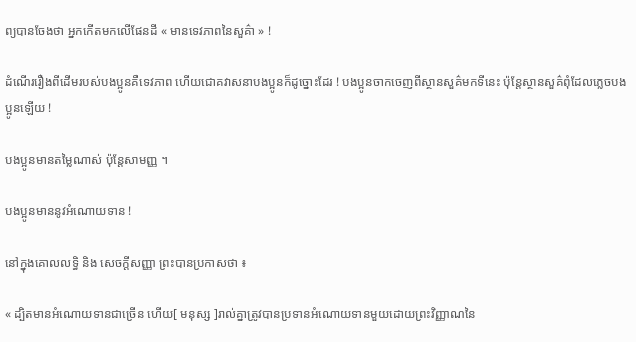ព្យបានចែងថា អ្នកកើតមកលើផែនដី « មានទេវភាពនៃសួគ៌ា » !

ដំណើររឿងពីដើមរបស់បងប្អូនគឺទេវភាព ហើយជោគវាសនាបងប្អូនក៏ដូច្នោះដែរ ! បងប្អូនចាកចេញពីស្ថានសួគ៌មកទីនេះ ប៉ុន្តែស្ថានសួគ៌ពុំដែលភ្លេចបងប្អូនឡើយ !

បងប្អូនមានតម្លៃណាស់ ប៉ុន្តែសាមញ្ញ ។

បងប្អូនមាននូវអំណោយទាន !

នៅក្នុងគោលលទ្ធិ និង សេចក្តីសញ្ញា ព្រះបានប្រកាសថា ៖

« ដ្បិតមានអំណោយទានជាច្រើន ហើយ[ មនុស្ស ]រាល់គ្នាត្រូវបានប្រទានអំណោយទានមួយដោយព្រះវិញ្ញាណនៃ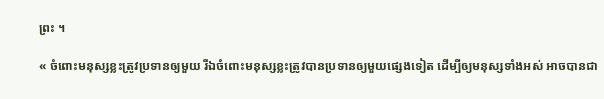ព្រះ ។

« ចំពោះមនុស្សខ្លះត្រូវប្រទានឲ្យមួយ រីឯចំពោះមនុស្សខ្លះត្រូវបានប្រទានឲ្យមួយផ្សេងទៀត ដើម្បីឲ្យមនុស្សទាំងអស់ អាចបានជា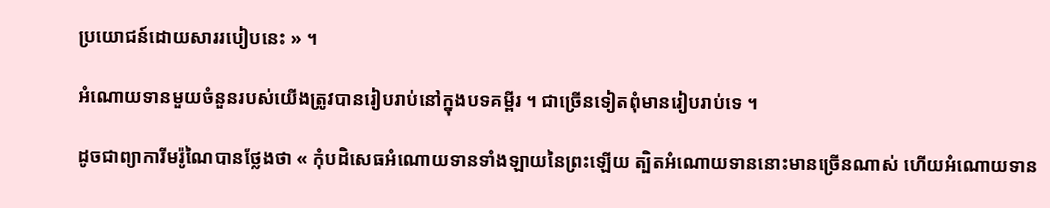ប្រយោជន៍ដោយសាររបៀបនេះ » ។

អំណោយទានមួយចំនួនរបស់យើងត្រូវបានរៀបរាប់នៅក្នុងបទគម្ពីរ ។ ជាច្រើនទៀតពុំមានរៀបរាប់ទេ ។

ដូចជាព្យាការីមរ៉ូណៃបានថ្លែងថា « កុំបដិសេធអំណោយទានទាំងឡាយនៃព្រះឡើយ ត្បិតអំណោយទាននោះមានច្រើនណាស់ ហើយអំណោយទាន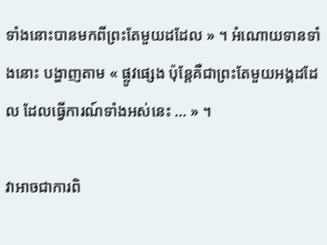ទាំងនោះបានមកពីព្រះតែមួយដដែល » ។ អំណោយទានទាំងនោះ បង្ហាញតាម « ផ្លូវផ្សេង ប៉ុន្តែគឺជាព្រះតែមួយអង្គដដែល ដែលធ្វើការណ៍ទាំងអស់នេះ … » ។

វាអាចជាការពិ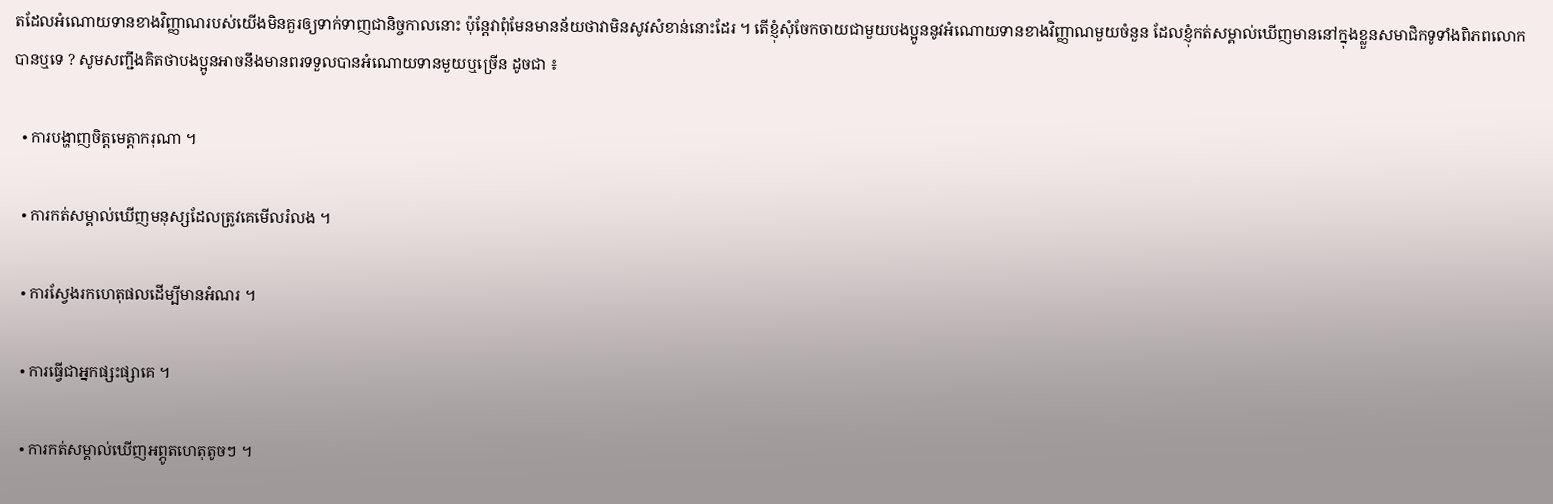តដែលអំណោយទានខាងវិញ្ញាណរបស់យើងមិនគួរឲ្យទាក់ទាញជានិច្ចកាលនោះ ប៉ុន្តែវាពុំមែនមានន័យថាវាមិនសូវសំខាន់នោះដែរ ។ តើខ្ញុំសុំចែកចាយជាមួយបងប្អូននូវអំណោយទានខាងវិញ្ញាណមួយចំនួន ដែលខ្ញុំកត់សម្គាល់ឃើញមាននៅក្នុងខ្លួនសមាជិកទូទាំងពិភពលោកបានឬទេ ? សូមសញ្ជឹងគិតថាបងប្អូនអាចនឹងមានពរទទួលបានអំណោយទានមួយឬច្រើន ដូចជា ៖

  • ការបង្ហាញចិត្តមេត្តាករុណា ។

  • ការកត់សម្គាល់ឃើញមនុស្សដែលត្រូវគេមើលរំលង ។

  • ការស្វែងរកហេតុផលដើម្បីមានអំណរ ។

  • ការធ្វើជាអ្នកផ្សះផ្សាគេ ។

  • ការកត់សម្គាល់ឃើញអព្ភូតហេតុតូចៗ ។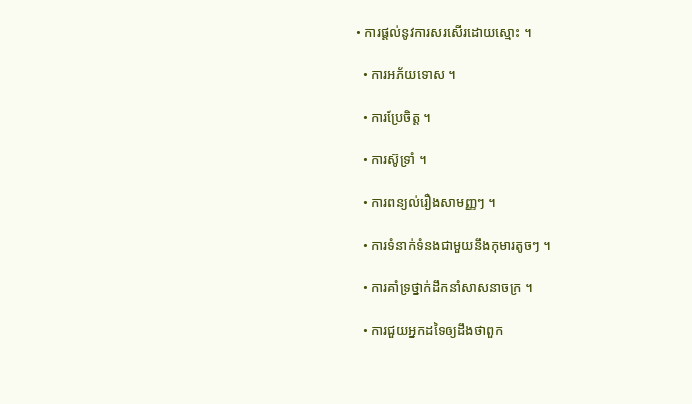• ការផ្ដល់នូវការសរសើរដោយស្មោះ ។

  • ការអភ័យទោស ។

  • ការប្រែចិត្ត ។

  • ការស៊ូទ្រាំ ។

  • ការពន្យល់រឿងសាមញ្ញៗ ។

  • ការទំនាក់ទំនងជាមួយនឹងកុមារតូចៗ ។

  • ការគាំទ្រថ្នាក់ដឹកនាំសាសនាចក្រ ។

  • ការជួយអ្នកដទៃឲ្យដឹងថាពួក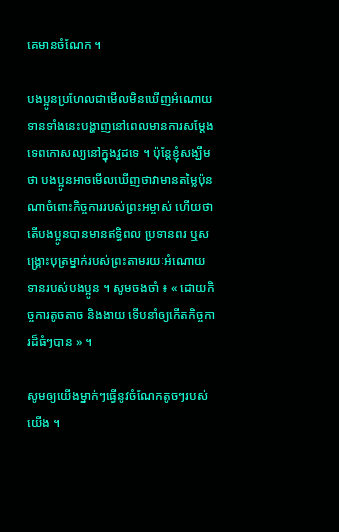គេមានចំណែក ។

បងប្អូនប្រហែលជាមើលមិនឃើញអំណោយទានទាំងនេះបង្ហាញនៅពេលមានការសម្ដែងទេពកោសល្យនៅក្នុងវួដទេ ។ ប៉ុន្តែខ្ញុំសង្ឃឹមថា បងប្អូនអាចមើលឃើញថាវាមានតម្លៃប៉ុនណាចំពោះកិច្ចការរបស់ព្រះអម្ចាស់ ហើយថាតើបងប្អូនបានមានឥទ្ធិពល ប្រទានពរ ឬសង្គ្រោះបុត្រម្នាក់របស់ព្រះតាមរយៈអំណោយទានរបស់បងប្អូន ។ សូមចងចាំ ៖ « ដោយកិច្ចការតូចតាច និងងាយ ទើបនាំឲ្យកើតកិច្ចការដ៏ធំៗបាន » ។

សូមឲ្យយើងម្នាក់ៗធ្វើនូវចំណែកតូចៗរបស់យើង ។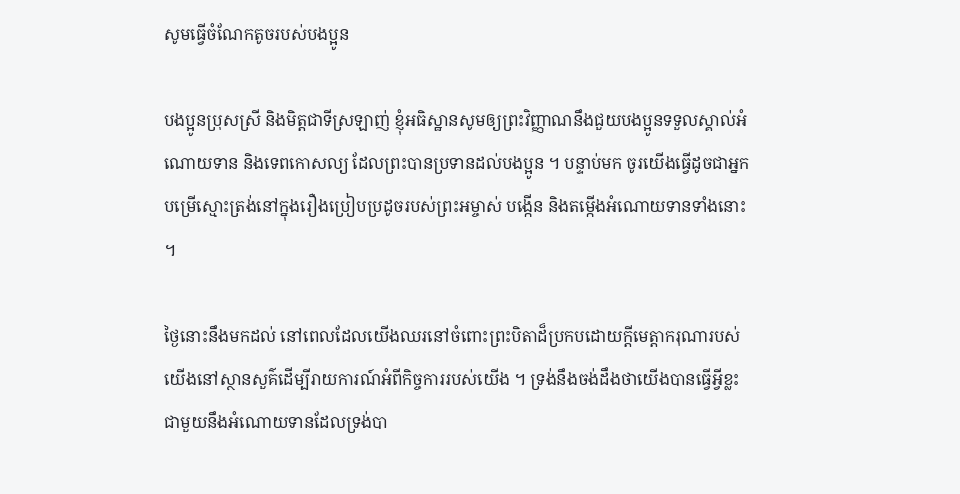សូមធ្វើចំណែកតូចរបស់បងប្អូន

បងប្អូនប្រុសស្រី និងមិត្តជាទីស្រឡាញ់ ខ្ញុំអធិស្ឋានសូមឲ្យព្រះវិញ្ញាណនឹងជួយបងប្អូនទទួលស្គាល់អំណោយទាន និងទេពកោសល្យ ដែលព្រះបានប្រទានដល់បងប្អូន ។ បន្ទាប់មក ចូរយើងធ្វើដូចជាអ្នកបម្រើស្មោះត្រង់នៅក្នុងរឿងប្រៀបប្រដូចរបស់ព្រះអម្ចាស់ បង្កើន និងតម្កើងអំណោយទានទាំងនោះ ។

ថ្ងៃនោះនឹងមកដល់ នៅពេលដែលយើងឈរនៅចំពោះព្រះបិតាដ៏ប្រកបដោយក្ដីមេត្តាករុណារបស់យើងនៅស្ថានសួគ៌ដើម្បីរាយការណ៍អំពីកិច្ចការរបស់យើង ។ ទ្រង់នឹងចង់ដឹងថាយើងបានធ្វើអ្វីខ្លះជាមួយនឹងអំណោយទានដែលទ្រង់បា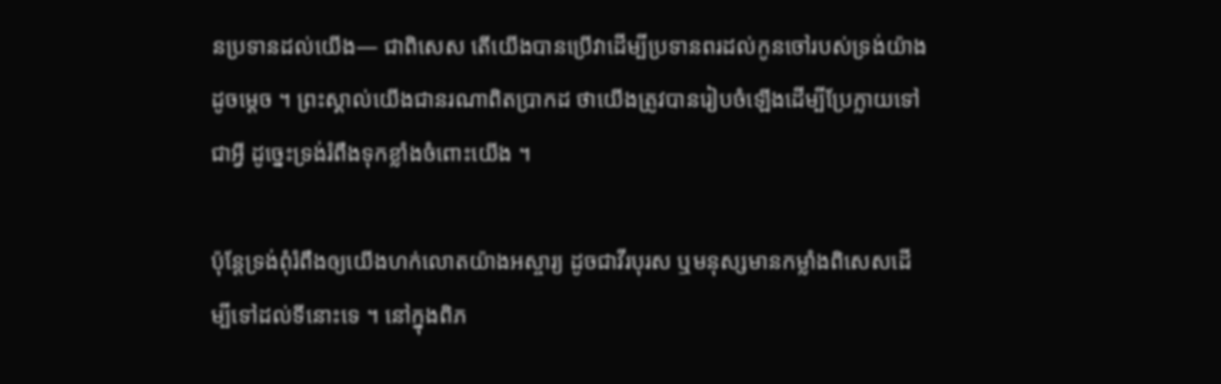នប្រទានដល់យើង— ជាពិសេស តើយើងបានប្រើវាដើម្បីប្រទានពរដល់កូនចៅរបស់ទ្រង់យ៉ាងដូចម្ដេច ។ ព្រះស្គាល់យើងជានរណាពិតប្រាកដ ថាយើងត្រូវបានរៀបចំឡើងដើម្បីប្រែក្លាយទៅជាអ្វី ដូច្នេះទ្រង់រំពឹងទុកខ្លាំងចំពោះយើង ។

ប៉ុន្តែទ្រង់ពុំរំពឹងឲ្យយើងហក់លោតយ៉ាងអស្ចារ្យ ដូចជាវីរបុរស ឬមនុស្សមានកម្លាំងពិសេសដើម្បីទៅដល់ទីនោះទេ ។ នៅក្នុងពិភ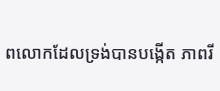ពលោកដែលទ្រង់បានបង្កើត ភាពរី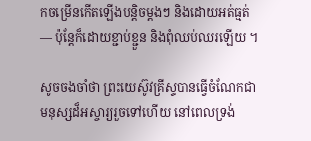កចម្រើនកើតឡើងបន្ដិចម្ដងៗ និងដោយអត់ធ្មត់— ប៉ុន្តែក៏ដោយខ្ជាប់ខ្ជួន និងពុំឈប់ឈរឡើយ ។

សូចចងចាំថា ព្រះយេស៊ូវគ្រីស្ទបានធ្វើចំណែកជាមនុស្សដ៏អស្ចារ្យរួចទៅហើយ នៅពេលទ្រង់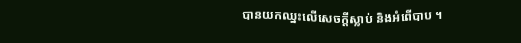បានយកឈ្នះលើសេចក្ដីស្លាប់ និងអំពើបាប ។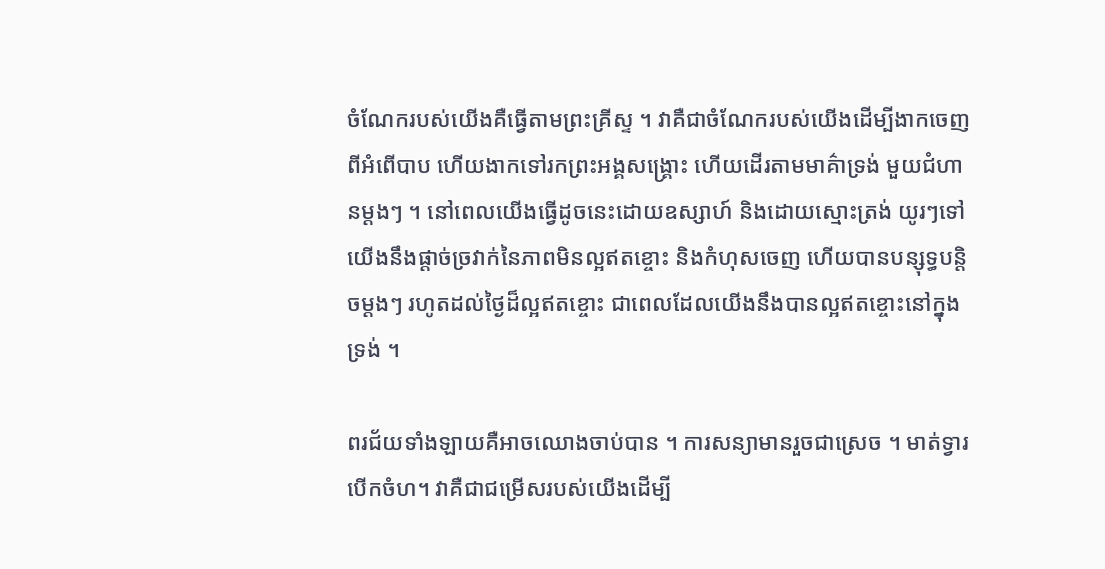ចំណែករបស់យើងគឺធ្វើតាមព្រះគ្រីស្ទ ។ វាគឺជាចំណែករបស់យើងដើម្បីងាកចេញពីអំពើបាប ហើយងាកទៅរកព្រះអង្គសង្គ្រោះ ហើយដើរតាមមាគ៌ាទ្រង់ មួយជំហានម្ដងៗ ។ នៅពេលយើងធ្វើដូចនេះដោយឧស្សាហ៍ និងដោយស្មោះត្រង់ យូរៗទៅយើងនឹងផ្ដាច់ច្រវាក់នៃភាពមិនល្អឥតខ្ចោះ និងកំហុសចេញ ហើយបានបន្សុទ្ធបន្ដិចម្ដងៗ រហូតដល់ថ្ងៃដ៏ល្អឥតខ្ចោះ ជាពេលដែលយើងនឹងបានល្អឥតខ្ចោះនៅក្នុងទ្រង់ ។

ពរជ័យទាំងឡាយគឺអាចឈោងចាប់បាន ។ ការសន្យាមានរួចជាស្រេច ។ មាត់ទ្វារបើកចំហ។ វាគឺជាជម្រើសរបស់យើងដើម្បី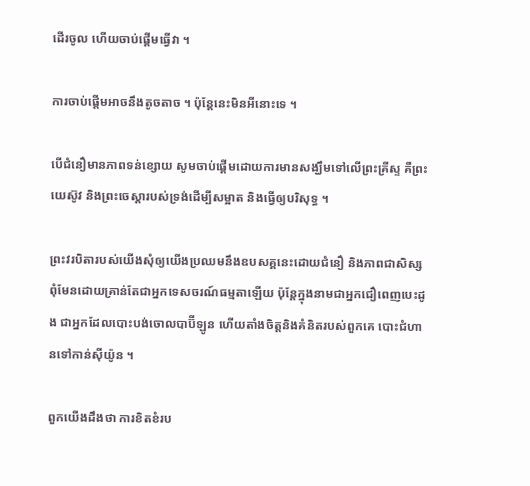ដើរចូល ហើយចាប់ផ្ដើមធ្វើវា ។

ការចាប់ផ្ដើមអាចនឹងតូចតាច ។ ប៉ុន្តែនេះមិនអីនោះទេ ។

បើជំនឿមានភាពទន់ខ្សោយ សូមចាប់ផ្ដើមដោយការមានសង្ឃឹមទៅលើព្រះគ្រីស្ទ គឺព្រះយេស៊ូវ និងព្រះចេស្ដារបស់ទ្រង់ដើម្បីសម្អាត និងធ្វើឲ្យបរិសុទ្ធ ។

ព្រះវរបិតារបស់យើងសុំឲ្យយើងប្រឈមនឹងឧបសគ្គនេះដោយជំនឿ និងភាពជាសិស្ស ពុំមែនដោយគ្រាន់តែជាអ្នកទេសចរណ៍ធម្មតាឡើយ ប៉ុន្តែក្នុងនាមជាអ្នកជឿពេញបេះដូង ជាអ្នកដែលបោះបង់ចោលបាប៊ីឡូន ហើយតាំងចិត្តនិងគំនិតរបស់ពួកគេ បោះជំហានទៅកាន់ស៊ីយ៉ូន ។

ពួកយើងដឹងថា ការខិតខំរប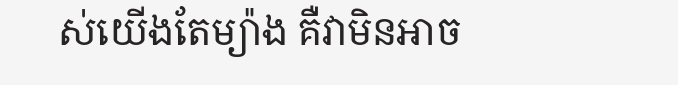ស់យើងតែម្យ៉ាង គឺវាមិនអាច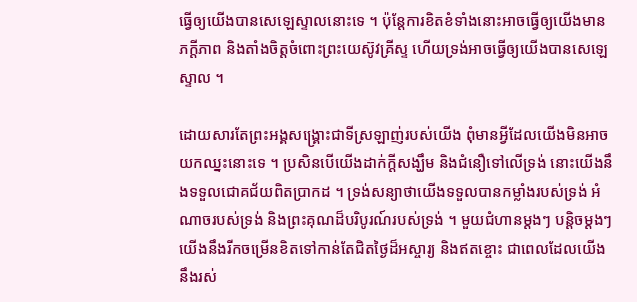ធ្វើឲ្យយើងបានសេឡេស្ទាលនោះទេ ។ ប៉ុន្តែការខិតខំទាំងនោះអាចធ្វើឲ្យយើងមានភក្ដីភាព និងតាំងចិត្តចំពោះព្រះយេស៊ូវគ្រីស្ទ ហើយទ្រង់អាចធ្វើឲ្យយើងបានសេឡេស្ទាល ។

ដោយសារតែព្រះអង្គសង្គ្រោះជាទីស្រឡាញ់របស់យើង ពុំមានអ្វីដែលយើងមិនអាចយកឈ្នះនោះទេ ។ ប្រសិនបើយើងដាក់ក្ដីសង្ឃឹម និងជំនឿទៅលើទ្រង់ នោះយើងនឹងទទួលជោគជ័យពិតប្រាកដ ។ ទ្រង់សន្យាថាយើងទទួលបានកម្លាំងរបស់ទ្រង់ អំណាចរបស់ទ្រង់ និងព្រះគុណដ៏បរិបូរណ៍របស់ទ្រង់ ។ មួយជំហានម្ដងៗ បន្ដិចម្ដងៗ យើងនឹងរីកចម្រើនខិតទៅកាន់តែជិតថ្ងៃដ៏អស្ចារ្យ និងឥតខ្ចោះ ជាពេលដែលយើងនឹងរស់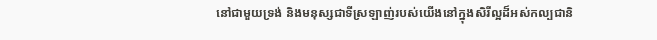នៅជាមួយទ្រង់ និងមនុស្សជាទីស្រឡាញ់របស់យើងនៅក្នុងសិរីល្អដ៏អស់កល្បជានិ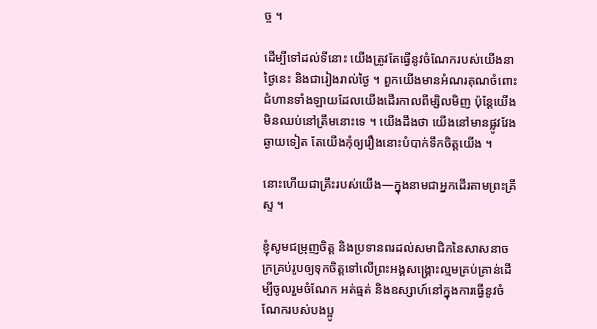ច្ច ។

ដើម្បីទៅដល់ទីនោះ យើងត្រូវតែធ្វើនូវចំណែករបស់យើងនាថ្ងៃនេះ និងជារៀងរាល់ថ្ងៃ ។ ពួកយើងមានអំណរគុណចំពោះជំហានទាំងឡាយដែលយើងដើរកាលពីម្សិលមិញ ប៉ុន្តែយើងមិនឈប់នៅត្រឹមនោះទេ ។ យើងដឹងថា យើងនៅមានផ្លូវវែងឆ្ងាយទៀត តែយើងកុំឲ្យរឿងនោះបំបាក់ទឹកចិត្តយើង ។

នោះហើយជាគ្រឹះរបស់យើង—ក្នុងនាមជាអ្នកដើរតាមព្រះគ្រីស្ទ ។

ខ្ញុំសូមជម្រុញចិត្ត និងប្រទានពរដល់សមាជិកនៃសាសនាចក្រគ្រប់រូបឲ្យទុកចិត្តទៅលើព្រះអង្គសង្គ្រោះល្មមគ្រប់គ្រាន់ដើម្បីចូលរួមចំណែក អត់ធ្មត់ និងឧស្សាហ៍នៅក្នុងការធ្វើនូវចំណែករបស់បងប្អូ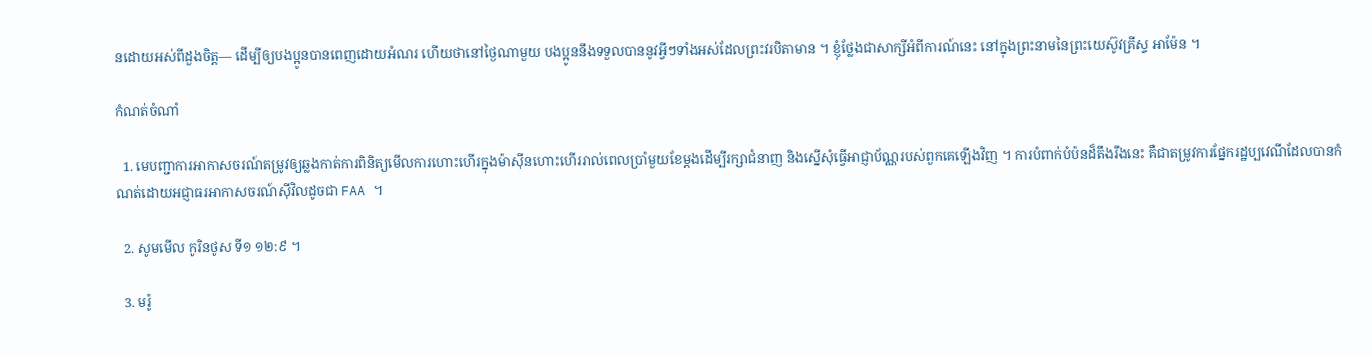នដោយអស់ពីដួងចិត្ត— ដើម្បីឲ្យបងប្អូនបានពេញដោយអំណរ ហើយថានៅថ្ងៃណាមួយ បងប្អូននឹងទទួលបាននូវអ្វីៗទាំងអស់ដែលព្រះវរបិតាមាន ។ ខ្ញុំថ្លែងជាសាក្សីអំពីការណ៍នេះ នៅក្នុងព្រះនាមនៃព្រះយេស៊ូវគ្រីស្ទ អាម៉ែន ។

កំណត់ចំណាំ

  1. មេបញ្ជាការអាកាសចរណ៍តម្រូវឲ្យឆ្លងកាត់ការពិនិត្យមើលការហោះហើរក្នុងម៉ាស៊ីនហោះហើររាល់ពេលប្រាំមួយខែម្ដងដើម្បីរក្សាជំនាញ និងស្នើសុំធ្វើអាជ្ញាប័ណ្ណរបស់ពួកគេឡើងវិញ ។ ការបំពាក់បំប៉នដ៏តឹងរឹងនេះ គឺជាតម្រូវការផ្នែករដ្ឋប្បវេណីដែលបានកំណត់ដោយអជ្ញាធរអាកាសចរណ៍ស៊ីវិលដូចជា FAA ។

  2. សូមមើល កូរិនថូស ទី១ ១២:៩ ។

  3. មរ៉ូ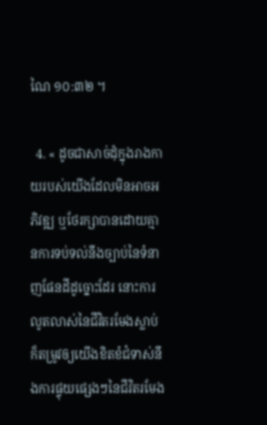ណៃ ១០:៣២ ។

  4. « ដូចជាសាច់ដុំក្នុងរាងកាយរបស់យើងដែលមិនអាចអភិវឌ្ឍ ឬថែរក្សាបានដោយគ្មានការទប់ទល់នឹងច្បាប់នៃទំនាញផែនដីដូច្នោះដែរ នោះការលូតលាស់នៃជីវិតរមែងស្លាប់ ក៏តម្រូវឲ្យយើងខិតខំជំទាស់នឹងការផ្ទុយផ្សេងៗនៃជីវិតរមែង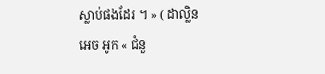ស្លាប់ផងដែរ ។ » ( ដាល្លិន អេច អូក « ជំនួ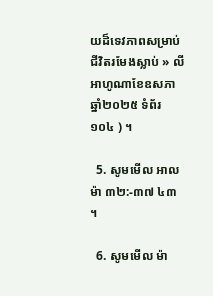យដ៏ទេវភាពសម្រាប់ជីវិតរមែងស្លាប់ » លីអាហូណាខែឧសភា ឆ្នាំ២០២៥ ទំព័រ ១០៤ ) ។

  5. សូមមើល អាលម៉ា ៣២:-៣៧ ៤៣ ។

  6. សូមមើល ម៉ា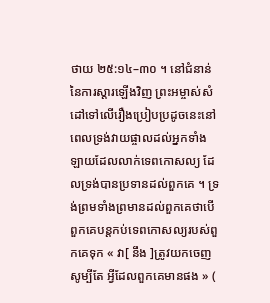ថាយ ២៥:១៤–៣០ ។ នៅជំនាន់នៃការស្ដារឡើងវិញ ព្រះអម្ចាស់សំដៅទៅលើរឿងប្រៀបប្រដូចនេះនៅពេលទ្រង់វាយផ្ចាលដល់អ្នកទាំងឡាយដែលលាក់ទេពកោសល្យ ដែលទ្រង់បានប្រទានដល់ពួកគេ ។ ទ្រង់ព្រមទាំងព្រមានដល់ពួកគេថាបើពួកគេបន្ដកប់ទេពកោសល្យរបស់ពួកគេទុក « វា[ នឹង ]ត្រូវយកចេញសូម្បីតែ អ្វីដែលពួកគេមានផង » (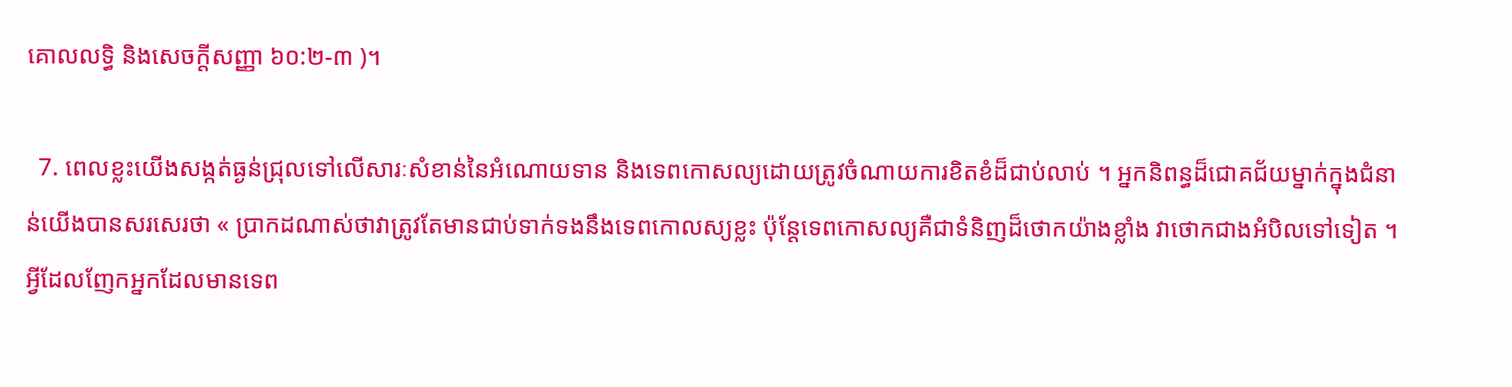គោលលទ្ធិ និងសេចក្ដីសញ្ញា ៦០:២-៣ )។

  7. ពេលខ្លះយើងសង្កត់ធ្ងន់ជ្រុលទៅលើសារៈសំខាន់នៃអំណោយទាន និងទេពកោសល្យដោយត្រូវចំណាយការខិតខំដ៏ជាប់លាប់ ។ អ្នកនិពន្ធដ៏ជោគជ័យម្នាក់ក្នុងជំនាន់យើងបានសរសេរថា « ប្រាកដណាស់ថាវាត្រូវតែមានជាប់ទាក់ទងនឹងទេពកោលស្យខ្លះ ប៉ុន្តែទេពកោសល្យគឺជាទំនិញដ៏ថោកយ៉ាងខ្លាំង វាថោកជាងអំបិលទៅទៀត ។ អ្វីដែលញែកអ្នកដែលមានទេព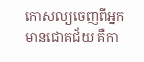កោសល្យចេញពីអ្នកមានជោគជ័យ គឺកា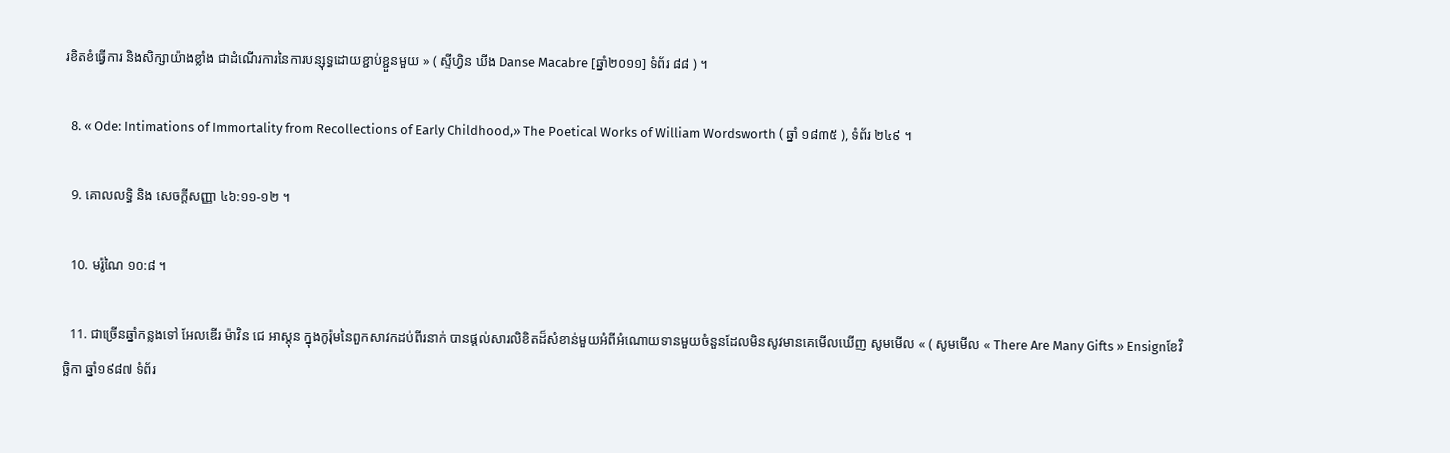រខិតខំធ្វើការ និងសិក្សាយ៉ាងខ្លាំង ជាដំណើរការនៃការបន្សុទ្ធដោយខ្ជាប់ខ្ជួនមួយ » ( ស្ទីហ្វិន ឃីង Danse Macabre [ឆ្នាំ២០១១] ទំព័រ ៨៨ ) ។

  8. « Ode: Intimations of Immortality from Recollections of Early Childhood,» The Poetical Works of William Wordsworth ( ឆ្នាំ ១៨៣៥ ), ទំព័រ ២៤៩ ។

  9. គោលលទ្ធិ និង សេចក្ដីសញ្ញា ៤៦:១១-១២ ។

  10. មរ៉ូណៃ ១០:៨ ។

  11. ជាច្រើនឆ្នាំកន្លងទៅ អែលឌើរ ម៉ាវិន ជេ អាស្ដុន ក្នុងកូរ៉ុមនៃពួកសាវកដប់ពីរនាក់ បានផ្ដល់សារលិខិតដ៏សំខាន់មួយអំពីអំណោយទានមួយចំនួនដែលមិនសូវមានគេមើលឃើញ សូមមើល « ( សូមមើល « There Are Many Gifts » Ensignខែវិច្ឆិកា ឆ្នាំ១៩៨៧ ទំព័រ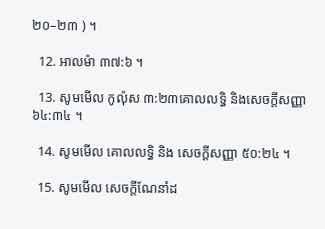២០–២៣ ) ។

  12. អាលម៉ា ៣៧:៦ ។

  13. សូមមើល កូល៉ុស ៣:២៣គោលលទ្ធិ និងសេចក្តីសញ្ញា ៦៤:៣៤ ។

  14. សូមមើល គោលលទ្ធិ និង សេចក្ដីសញ្ញា ៥០:២៤ ។

  15. សូមមើល សេចក្តីណែនាំដ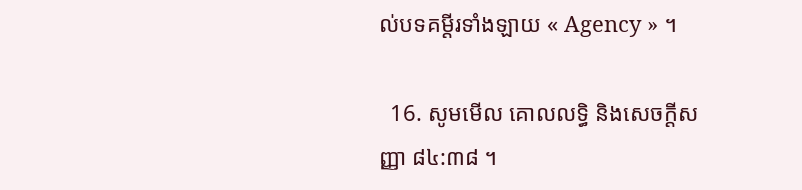ល់បទគម្តីរទាំងឡាយ « Agency » ។

  16. សូមមើល គោលលទ្ធិ និងសេចក្ដីសញ្ញា ៨៤:៣៨ ។